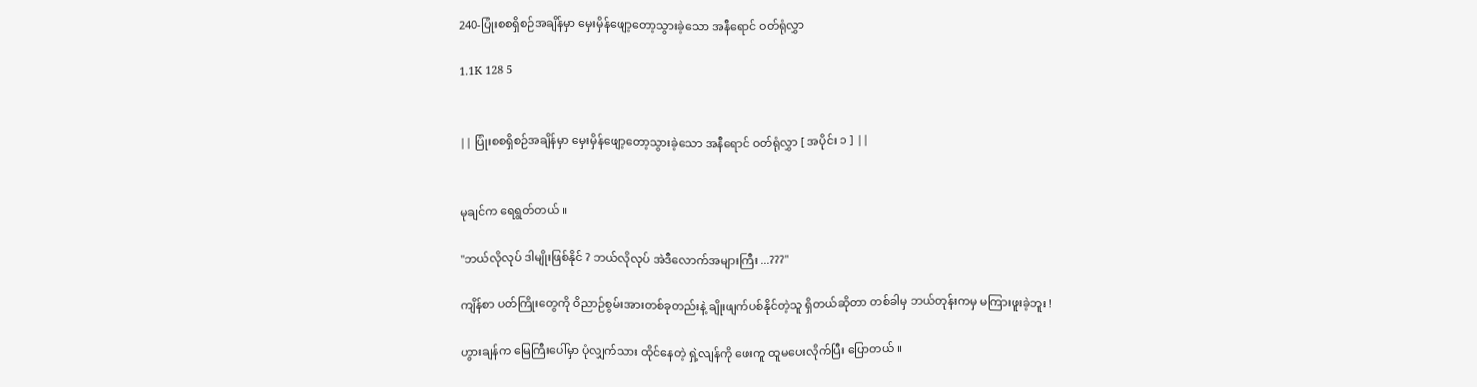240-ပြုံးစစရှိစဉ်အချိန်မှာ မှေးမှိန်ဖျော့တော့သွားခဲ့သော အနီရောင် ဝတ်ရုံလွှာ

1.1K 128 5


|| ပြုံးစစရှိစဉ်အချိန်မှာ မှေးမှိန်ဖျော့တော့သွားခဲ့သော အနီရောင် ဝတ်ရုံလွှာ [ အပိုင်း ၁ ] ||


မုချင်က ရေရွတ်တယ် ။

"ဘယ်လိုလုပ် ဒါမျိုးဖြစ်နိုင် ? ဘယ်လိုလုပ် အဲဒီလောက်အများကြီး ...???"

ကျိန်စာ ပတ်ကြိုးတွေကို ဝိညာဉ်စွမ်းအားတစ်ခုတည်းနဲ့ ချိုးဖျက်ပစ်နိုင်တဲ့သူ ရှိတယ်ဆိုတာ တစ်ခါမှ ဘယ်တုန်းကမှ မကြားဖူးခဲ့ဘူး !

ဟွားချန်က မြေကြီးပေါ်မှာ ပုံလျှက်သား ထိုင်နေတဲ့ ရှဲ့လျန်ကို ဖေးကူ ထူမပေးလိုက်ပြီး ပြောတယ် ။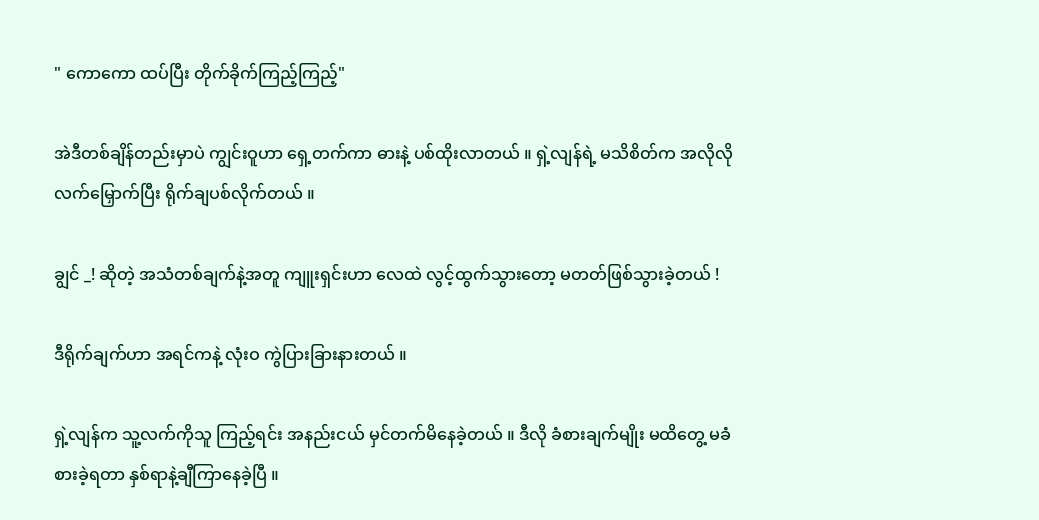" ကောကော ထပ်ပြီး တိုက်ခိုက်ကြည့်ကြည့်"

အဲဒီတစ်ချိန်တည်းမှာပဲ ကျွင်းဝူဟာ ရှေ့တက်ကာ ဓားနဲ့ ပစ်ထိုးလာတယ် ။ ရှဲ့လျန်ရဲ့ မသိစိတ်က အလိုလို လက်မြှောက်ပြီး ရိုက်ချပစ်လိုက်တယ် ။

ချွင် _! ဆိုတဲ့ အသံတစ်ချက်နဲ့အတူ ကျူးရှင်းဟာ လေထဲ လွင့်ထွက်သွားတော့ မတတ်ဖြစ်သွားခဲ့တယ် !

ဒီရိုက်ချက်ဟာ အရင်ကနဲ့ လုံးဝ ကွဲပြားခြားနားတယ် ။

ရှဲ့လျန်က သူ့လက်ကိုသူ ကြည့်ရင်း အနည်းငယ် မှင်တက်မိနေခဲ့တယ် ။ ဒီလို ခံစားချက်မျိုး မထိတွေ့ မခံစားခဲ့ရတာ နှစ်ရာနဲ့ချီကြာနေခဲ့ပြီ ။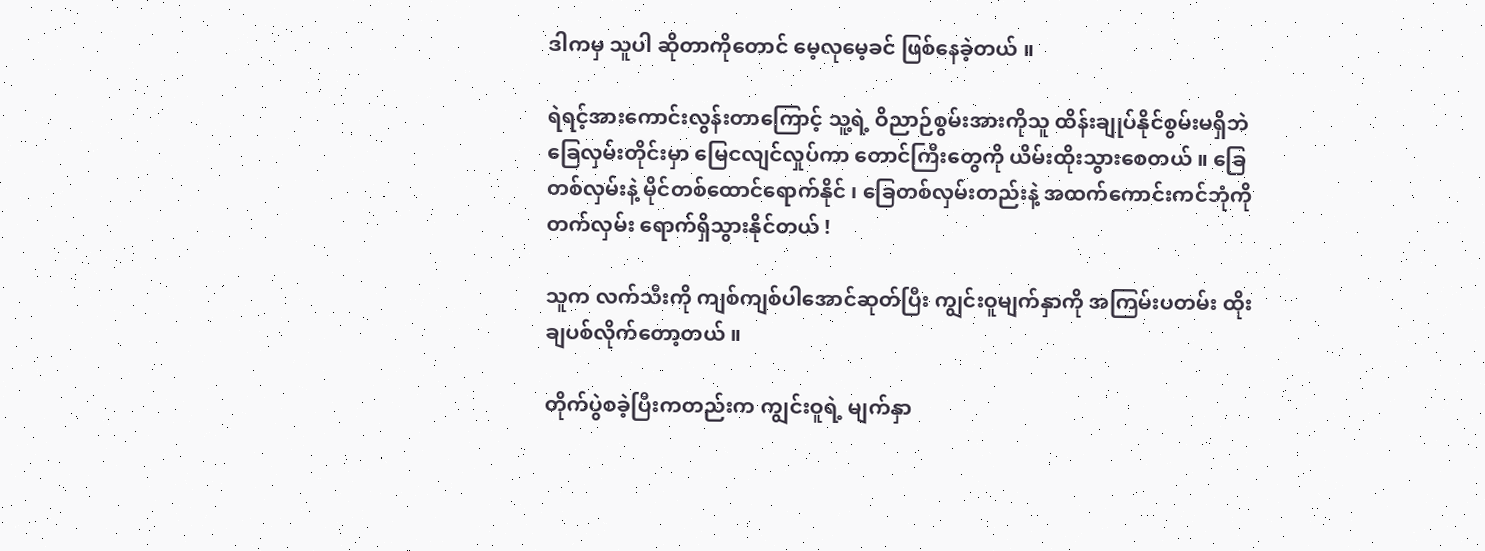ဒါကမှ သူပါ ဆိုတာကိုတောင် မေ့လုမေ့ခင် ဖြစ်နေခဲ့တယ် ။

ရဲရင့်အားကောင်းလွန်းတာကြောင့် သူ့ရဲ့ ဝိညာဉ်စွမ်းအားကိုသူ ထိန်းချုပ်နိုင်စွမ်းမရှိဘဲ ခြေလှမ်းတိုင်းမှာ မြေငလျင်လှုပ်ကာ တောင်ကြီးတွေကို ယိမ်းထိုးသွားစေတယ် ။ ခြေတစ်လှမ်းနဲ့ မိုင်တစ်ထောင်ရောက်နိုင် ၊ ခြေတစ်လှမ်းတည်းနဲ့ အထက်ကောင်းကင်ဘုံကို တက်လှမ်း ရောက်ရှိသွားနိုင်တယ် !

သူက လက်သီးကို ကျစ်ကျစ်ပါအောင်ဆုတ်ပြီး ကျွင်းဝူမျက်နှာကို အကြမ်းပတမ်း ထိုးချပစ်လိုက်တော့တယ် ။

တိုက်ပွဲစခဲ့ပြီးကတည်းက ကျွင်းဝူရဲ့ မျက်နှာ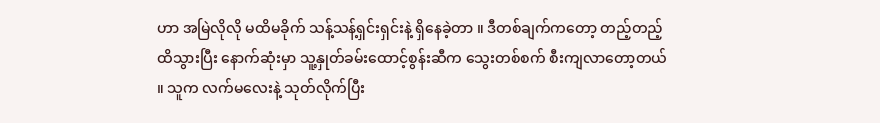ဟာ အမြဲလိုလို မထိမခိုက် သန့်သန့်ရှင်းရှင်းနဲ့ ရှိနေခဲ့တာ ။ ဒီတစ်ချက်ကတော့ တည့်တည့်ထိသွားပြီး နောက်ဆုံးမှာ သူ့နှုတ်ခမ်းထောင့်စွန်းဆီက သွေးတစ်စက် စီးကျလာတော့တယ် ။ သူက လက်မလေးနဲ့ သုတ်လိုက်ပြီး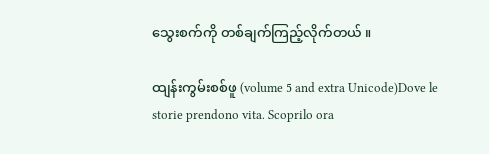သွေးစက်ကို တစ်ချက်ကြည့်လိုက်တယ် ။

ထျန်းကွမ်းစစ်ဖူ (volume 5 and extra Unicode)Dove le storie prendono vita. Scoprilo ora